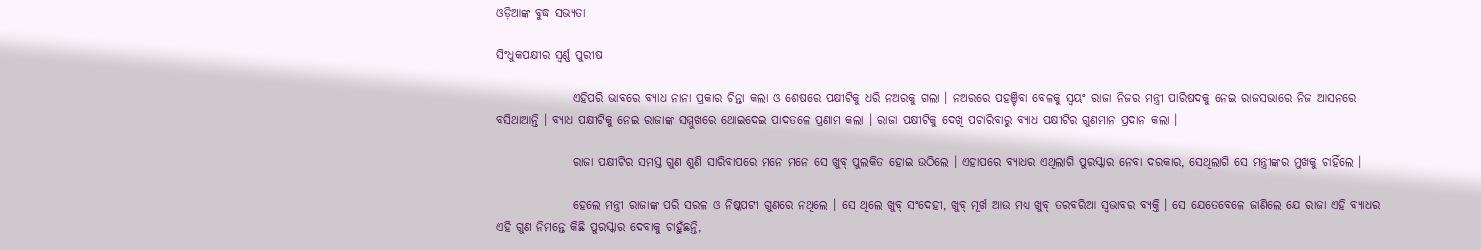ଓଡ଼ିଆଙ୍କ ବୁଦ୍ଧ ସଭ୍ୟତା

ସିଂଧୁକପକ୍ଷୀର ସ୍ୱର୍ଣ୍ଣ ପୁରୀଷ

                ଏହିପରି ଭାବରେ ବ୍ୟାଧ ନାନା ପ୍ରକାର ଚିନ୍ତା କଲା ଓ ଶେଷରେ ପକ୍ଷୀଟିକୁ ଧରି ନଅରକୁ ଗଲା । ନଅରରେ ପହଞ୍ଚିବା ବେଳକୁ ସ୍ୱୟଂ ରାଜା ନିଜର ମନ୍ତ୍ରୀ ପାରିଷଦକୁ ନେଇ ରାଜସଭାରେ ନିଜ ଆସନରେ ବସିଥାଆନ୍ତି । ବ୍ୟାଧ ପକ୍ଷୀଟିକୁ ନେଇ ରାଜାଙ୍କ ସମ୍ମୁଖରେ ଥୋଇଦେଇ ପାଦତଳେ ପ୍ରଣାମ କଲା । ରାଜା ପକ୍ଷୀଟିକୁ ଦେଖି ପଚାରିବାରୁ ବ୍ୟାଧ ପକ୍ଷୀଟିର ଗୁଣମାନ ପ୍ରଦାନ କଲା ।

                ରାଜା ପକ୍ଷୀଟିର ସମସ୍ତ ଗୁଣ ଶୁଣି ସାରିବାପରେ ମନେ ମନେ ସେ ଖୁବ୍ ପୁଲକିତ ହୋଇ ଉଠିଲେ । ଏହାପରେ ବ୍ୟାଧର ଏଥିଲାଗି ପୁରସ୍କାର ନେବା ଦରକାର, ସେଥିଲାଗି ସେ ମନ୍ତ୍ରୀଙ୍କର ମୁଖକୁ ଚାହିଁଲେ ।

                ହେଲେ ମନ୍ତ୍ରୀ ରାଜାଙ୍କ ପରି ସରଳ ଓ ନିଷ୍କପଟୀ ଗୁଣରେ ନଥିଲେ । ସେ ଥିଲେ ଖୁବ୍ ସଂଦେହୀ, ଖୁବ୍ ମୂର୍ଖ ଆଉ ମଧ୍ୟ ଖୁବ୍ ତରବରିଆ ସ୍ୱଭାବର ବ୍ୟକ୍ତି । ସେ ଯେତେବେଳେ ଜାଣିଲେ ଯେ ରାଜା ଏହି ବ୍ୟାଧର ଏହି ଗୁଣ ନିମନ୍ତେ କିଛି ପୁରସ୍କାର ଦେବାକୁ ଚାହୁଁଛନ୍ତି,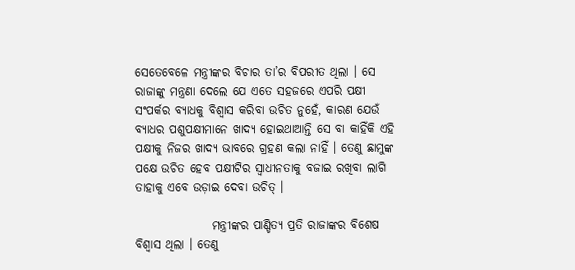ସେତେବେଳେ ମନ୍ତ୍ରୀଙ୍କର ବିଚାର ତା’ର ବିପରୀତ ଥିଲା । ସେ ରାଜାଙ୍କୁ ମନ୍ତ୍ରଣା ଦେଲେ ଯେ ଏତେ ସହଜରେ ଏପରି ପକ୍ଷୀ ସଂପର୍କର ବ୍ୟାଧକୁ ବିଶ୍ୱାସ କରିବା ଉଚିତ ନୁହେଁ, କାରଣ ଯେଉଁ ବ୍ୟାଧର ପଶୁପକ୍ଷୀମାନେ ଖାଦ୍ୟ ହୋଇଥାଆନ୍ତି ସେ ବା କାହିଁକି ଏହି ପକ୍ଷୀକୁ ନିଜର ଖାଦ୍ୟ ଭାବରେ ଗ୍ରହଣ କଲା ନାହିଁ । ତେଣୁ ଛାମୁଙ୍କ ପକ୍ଷେ ଉଚିତ ହେବ ପକ୍ଷୀଟିର ସ୍ୱାଧୀନତାକୁ ବଜାଇ ରଖିବା ଲାଗି ତାହାକୁ ଏବେ ଉଡ଼ାଇ ଦେବା ଉଚିତ୍ ।

                ମନ୍ତ୍ରୀଙ୍କର ପାଣ୍ଡିତ୍ୟ ପ୍ରତି ରାଜାଙ୍କର ବିଶେଷ ବିଶ୍ୱାସ ଥିଲା । ତେଣୁ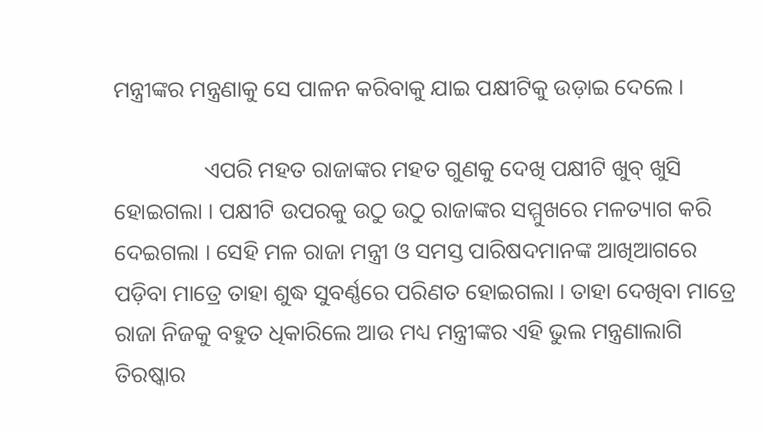ମନ୍ତ୍ରୀଙ୍କର ମନ୍ତ୍ରଣାକୁ ସେ ପାଳନ କରିବାକୁ ଯାଇ ପକ୍ଷୀଟିକୁ ଉଡ଼ାଇ ଦେଲେ ।

                ଏପରି ମହତ ରାଜାଙ୍କର ମହତ ଗୁଣକୁ ଦେଖି ପକ୍ଷୀଟି ଖୁବ୍ ଖୁସି ହୋଇଗଲା । ପକ୍ଷୀଟି ଉପରକୁ ଉଠୁ ଉଠୁ ରାଜାଙ୍କର ସମ୍ମୁଖରେ ମଳତ୍ୟାଗ କରି ଦେଇଗଲା । ସେହି ମଳ ରାଜା ମନ୍ତ୍ରୀ ଓ ସମସ୍ତ ପାରିଷଦମାନଙ୍କ ଆଖିଆଗରେ ପଡ଼ିବା ମାତ୍ରେ ତାହା ଶୁଦ୍ଧ ସୁବର୍ଣ୍ଣରେ ପରିଣତ ହୋଇଗଲା । ତାହା ଦେଖିବା ମାତ୍ରେ ରାଜା ନିଜକୁ ବହୁତ ଧିକାରିଲେ ଆଉ ମଧ୍ୟ ମନ୍ତ୍ରୀଙ୍କର ଏହି ଭୁଲ ମନ୍ତ୍ରଣାଲାଗି ତିରଷ୍କାର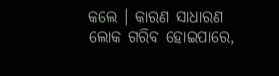କଲେ । କାରଣ ସାଧାରଣ ଲୋକ ଗରିବ ହୋଇପାରେ,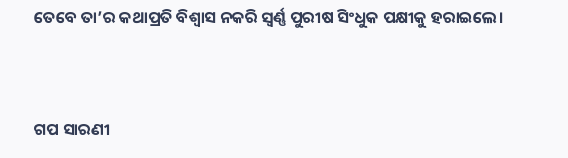ତେବେ ତା’ର କଥାପ୍ରତି ବିଶ୍ୱାସ ନକରି ସ୍ୱର୍ଣ୍ଣ ପୁରୀଷ ସିଂଧୁକ ପକ୍ଷୀକୁ ହରାଇଲେ।


ଗପ ସାରଣୀ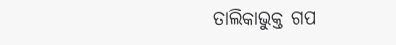ତାଲିକାଭୁକ୍ତ ଗପ